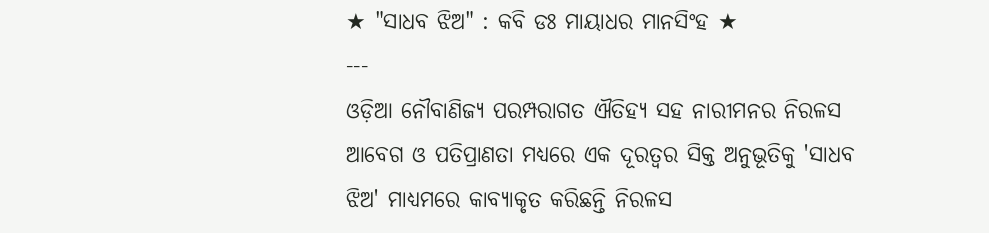★ "ସାଧବ ଝିଅ" : କବି ଡଃ ମାୟାଧର ମାନସିଂହ ★
---
ଓଡ଼ିଆ ନୌବାଣିଜ୍ୟ ପରମ୍ପରାଗତ ଐତିହ୍ୟ ସହ ନାରୀମନର ନିରଳସ ଆବେଗ ଓ ପତିପ୍ରାଣତା ମଧ୍ଯରେ ଏକ ଦୂରତ୍ଵର ସିକ୍ତ ଅନୁଭୂତିକୁ 'ସାଧବ ଝିଅ' ମାଧ୍ୟମରେ କାବ୍ୟାକୃତ କରିଛନ୍ତି ନିରଳସ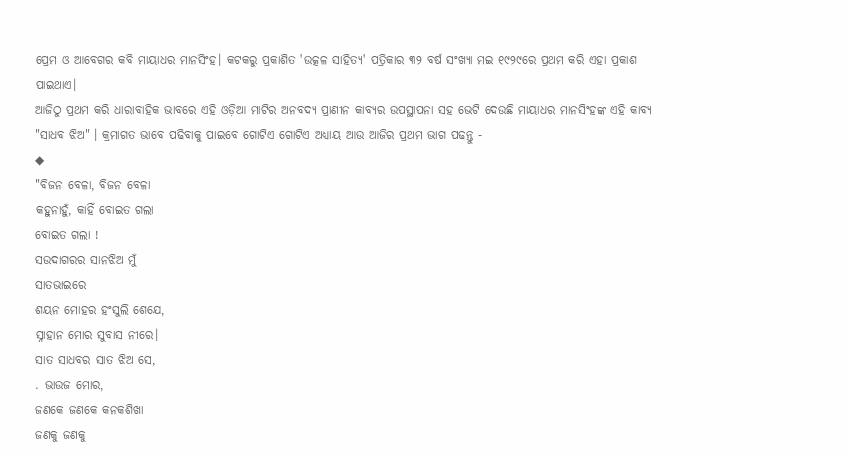ପ୍ରେମ ଓ ଆବେଗର କବି ମାୟାଧର ମାନସିଂହ। କଟକରୁ ପ୍ରକାଶିତ 'ଉତ୍କଳ ସାହିତ୍ଯ' ପତ୍ରିକାର ୩୨ ବର୍ଷ ସଂଖ୍ୟା ମଇ ୧୯୨୯ରେ ପ୍ରଥମ କରି ଏହା ପ୍ରକାଶ ପାଇଥାଏ।
ଆଜିଠୁ ପ୍ରଥମ କରି ଧାରାବାହିକ ଭାବରେ ଏହି ଓଡ଼ିଆ ମାଟିର ଅନବଦ୍ୟ ପ୍ରାଣୀନ କାବ୍ୟର ଉପସ୍ଥାପନା ସହ ଭେଟି ଦେଉଛି ମାୟାଧର ମାନସିଂହଙ୍କ ଏହି କାବ୍ୟ "ସାଧବ ଝିଅ" । କ୍ରମାଗତ ଭାବେ ପଢିବାକୁ ପାଇବେ ଗୋଟିଏ ଗୋଟିଏ ଅଧ୍ଯାୟ ଆଉ ଆଜିର ପ୍ରଥମ ଭାଗ ପଢନ୍ତୁ -
◆
"ବିଜନ ବେଳା, ବିଜନ ବେଳା
କହୁନାହୁଁ, କାହିଁ ବୋଇତ ଗଲା
ବୋଇତ ଗଲା !
ସଉଦାଗରର ସାନଝିଅ ମୁଁ
ସାତଭାଇରେ
ଶୟନ ମୋହର ହଂସୁଲି ଶେଯେ,
ସ୍ନାହାନ ମୋର ସୁବାସ ନୀରେ।
ସାତ ସାଧବର ସାତ ଝିଅ ସେ,
. ଭାଉଜ ମୋର,
ଜଣକେ ଜଣକେ କନକଶିଖା
ଜଣକୁ ଜଣକୁ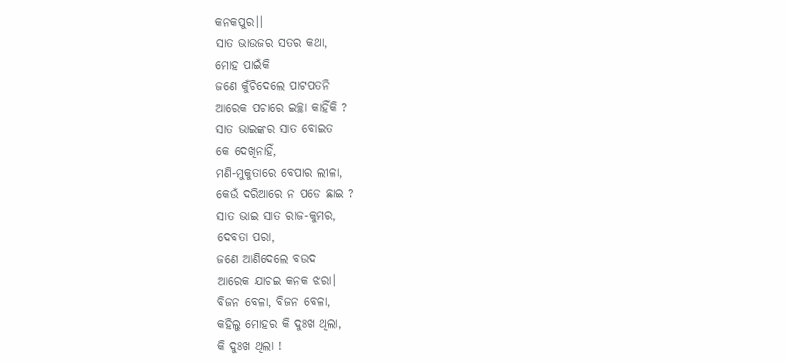କନକପୁର।।
ସାତ ଭାଉଜର ସତର କଥା,
ମୋହ ପାଇଁକି
ଜଣେ କୁଁଚିଦେଲେ ପାଟପତନି
ଆରେକ ପଚାରେ ଇଚ୍ଛା କାହିଁକି ?
ସାତ ଭାଇଙ୍କର ସାତ ବୋଇତ
କେ ଦେଖିନାହିଁ,
ମଣି-ମୁକୁତାରେ ବେପାର ଲୀଳା,
କେଉଁ ଦରିଆରେ ନ ପଡେ ଛାଇ ?
ସାତ ଭାଇ ସାତ ରାଜ-କୁମର,
ଦେବତା ପରା,
ଜଣେ ଆଣିଦେଲେ ବଉଦ
ଆରେକ ଯାଚଇ କନକ ଝରା।
ବିଜନ ବେଳା, ବିଜନ ବେଳା,
କହିଲୁ ମୋହର କି ଦୁଃଖ ଥିଲା,
କି ଦୁଃଖ ଥିଲା !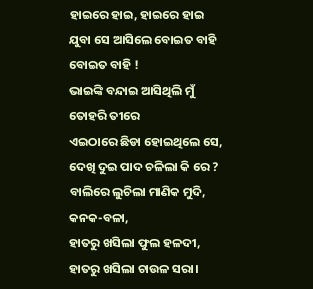ହାଇରେ ହାଇ, ହାଇରେ ହାଇ
ଯୁବା ସେ ଆସିଲେ ବୋଇତ ବାହି
ବୋଇତ ବାହି !
ଭାଇଙ୍କି ବନ୍ଦାଇ ଆସିଥିଲି ମୁଁ
ତୋହରି ତୀରେ
ଏଇଠାରେ ଛିଡା ହୋଇଥିଲେ ସେ,
ଦେଖି ଦୁଇ ପାଦ ଚଳିଲା କି ରେ ?
ବାଲିରେ ଲୁଚିଲା ମାଣିକ ମୁଦି,
କନକ-ବଳା,
ହାତରୁ ଖସିଲା ଫୁଲ ହଳଦୀ,
ହାତରୁ ଖସିଲା ଚାଉଳ ସରା।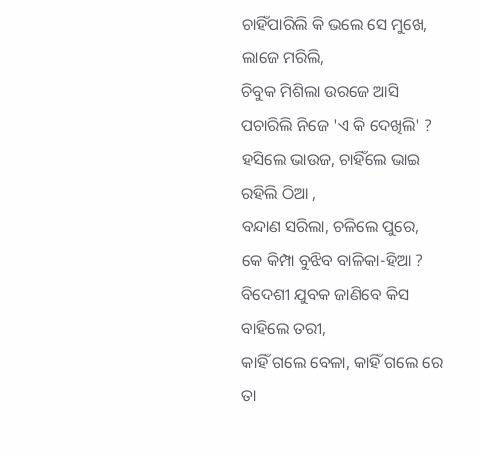ଚାହିଁପାରିଲି କି ଭଲେ ସେ ମୁଖେ,
ଲାଜେ ମରିଲି,
ଚିବୁକ ମିଶିଲା ଉରଜେ ଆସି
ପଚାରିଲି ନିଜେ 'ଏ କି ଦେଖିଲି' ?
ହସିଲେ ଭାଉଜ, ଚାହିଁଲେ ଭାଇ
ରହିଲି ଠିଆ ,
ବନ୍ଦାଣ ସରିଲା, ଚଳିଲେ ପୁରେ,
କେ କିମ୍ପା ବୁଝିବ ବାଳିକା-ହିଆ ?
ବିଦେଶୀ ଯୁବକ ଜାଣିବେ କିସ
ବାହିଲେ ତରୀ,
କାହିଁ ଗଲେ ବେଳା, କାହିଁ ଗଲେ ରେ
ତା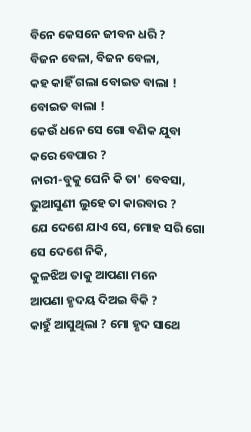ବିନେ କେସନେ ଜୀବନ ଧରି ?
ବିଜନ ବେଳା, ବିଜନ ବେଳା,
କହ କାହିଁ ଗଲା ବୋଇତ ବାଲା !
ବୋଇତ ବାଲା !
କେଉଁ ଧନେ ସେ ଗୋ ବଣିକ ଯୁବା
କରେ ବେପାର ?
ନାରୀ-ବୁକୁ ଘେନି କି ତା' ବେବସା,
ଭୁଆସୁଣୀ ଲୁହେ ତା କାରବାର ?
ଯେ ଦେଶେ ଯାଏ ସେ, ମୋହ ସରି ଗୋ
ସେ ଦେଶେ ନିକି,
କୁଳଝିଅ ତାକୁ ଆପଣା ମନେ
ଆପଣା ହୃଦୟ ଦିଅଇ ବିକି ?
କାହୁଁ ଆସୁଥିଲା ? ମୋ ହୃଦ ସାଥେ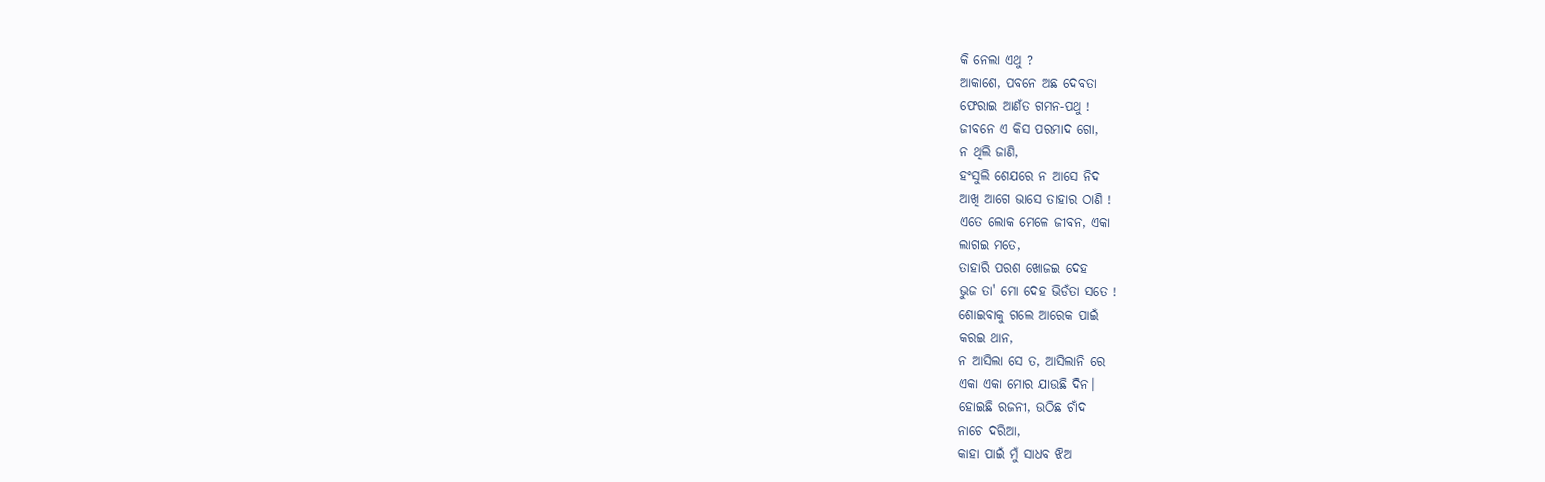କି ନେଲା ଏଥୁ ?
ଆକାଶେ, ପବନେ ଅଛ ଦେବତା
ଫେରାଇ ଆଣଁତ ଗମନ-ପଥୁ !
ଜୀବନେ ଏ କିସ ପରମାଦ ଗୋ,
ନ ଥିଲି ଜାଣି,
ହଂସୁଲି ଶେଯରେ ନ ଆସେ ନିଦ
ଆଖି ଆଗେ ଭାସେ ତାହାର ଠାଣି !
ଏତେ ଲୋକ ମେଳେ ଜୀବନ, ଏକା
ଲାଗଇ ମତେ,
ତାହାରି ପରଶ ଖୋଜଇ ଦେହ
ଭୁଜ ତା' ମୋ ଦେହ ଭିଡଁତା ସତେ !
ଶୋଇବାକୁ ଗଲେ ଆରେକ ପାଇଁ
କରଇ ଥାନ,
ନ ଆସିଲା ସେ ତ, ଆସିଲାନି ରେ
ଏକା ଏକା ମୋର ଯାଉଛି ଦିନ।
ହୋଇଛି ରଜନୀ, ଉଠିଛ ଚାଁଦ
ନାଚେ ଦରିଆ,
କାହା ପାଇଁ ମୁଁ ସାଧବ ଝିଅ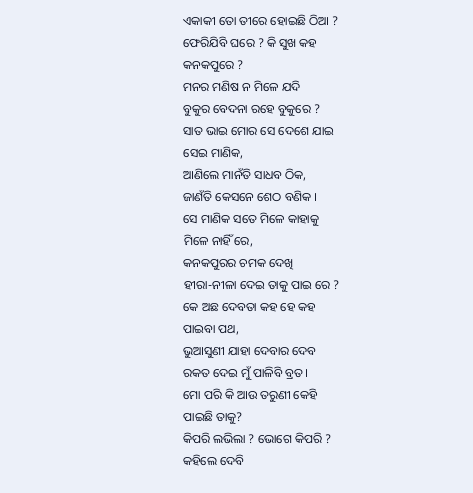ଏକାକୀ ତୋ ତୀରେ ହୋଇଛି ଠିଆ ?
ଫେରିଯିବି ଘରେ ? କି ସୁଖ କହ
କନକପୁରେ ?
ମନର ମଣିଷ ନ ମିଳେ ଯଦି
ବୁକୁର ବେଦନା ରହେ ବୁକୁରେ ?
ସାତ ଭାଇ ମୋର ସେ ଦେଶେ ଯାଇ
ସେଇ ମାଣିକ,
ଆଣିଲେ ମାନଁତି ସାଧବ ଠିକ,
ଜାଣଁତି କେସନେ ଶେଠ ବଣିକ ।
ସେ ମାଣିକ ସତେ ମିଳେ କାହାକୁ
ମିଳେ ନାହିଁ ରେ,
କନକପୁରର ଚମକ ଦେଖି
ହୀରା-ନୀଳା ଦେଇ ତାକୁ ପାଇ ରେ ?
କେ ଅଛ ଦେବତା କହ ହେ କହ
ପାଇବା ପଥ,
ଭୁଆସୁଣୀ ଯାହା ଦେବାର ଦେବ
ରକତ ଦେଇ ମୁଁ ପାଳିବି ବ୍ରତ।
ମୋ ପରି କି ଆଉ ତରୁଣୀ କେହି
ପାଇଛି ତାକୁ?
କିପରି ଲଭିଲା ? ଭୋଗେ କିପରି ?
କହିଲେ ଦେବି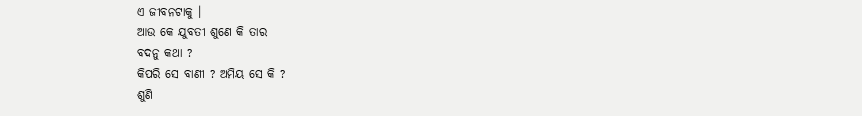ଏ ଜୀବନଟାକୁ ।
ଆଉ କେ ଯୁବତୀ ଶୁଣେ କି ତାର
ବଦନୁ କଥା ?
କିପରି ସେ ବାଣୀ ? ଅମିୟ ସେ କି ?
ଶୁଣି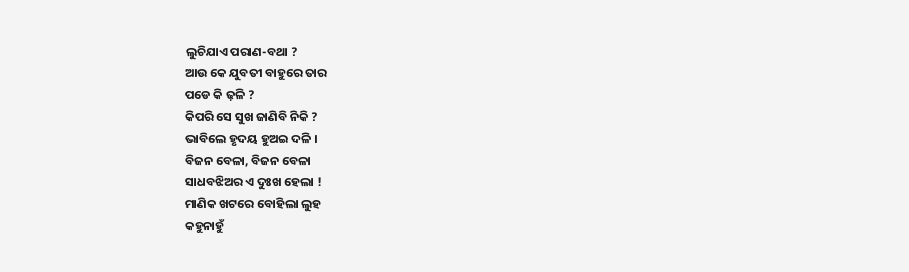ଲୁଚିଯାଏ ପରାଣ-ବଥା ?
ଆଉ କେ ଯୁବତୀ ବାହୁରେ ତାର
ପଡେ କି ଢ଼ଳି ?
କିପରି ସେ ସୁଖ ଜାଣିବି ନିକି ?
ଭାବିଲେ ହୃଦୟ ହୁଅଇ ଦଳି ।
ବିଜନ ବେଳା, ବିଜନ ବେଳା
ସାଧବଝିଅର ଏ ଦୁଃଖ ହେଲା !
ମାଣିକ ଖଟରେ ବୋହିଲା ଲୁହ
କହୁନାହୁଁ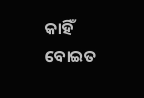କାହିଁ ବୋଇତ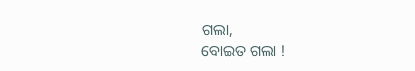ଗଲା,
ବୋଇତ ଗଲା !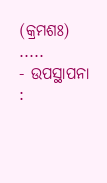(କ୍ରମଶଃ) .....
- ଉପସ୍ଥାପନା :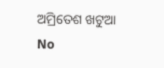ଅମ୍ରିତେଶ ଖଟୁଆ
No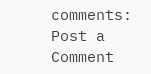comments:
Post a Comment